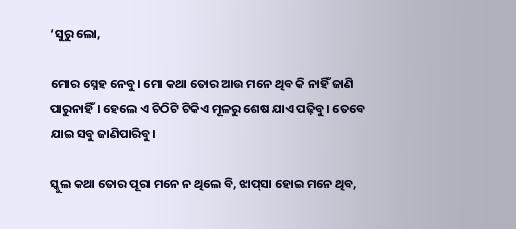‘ସୁରୁ ଲୋ,

ମୋର ସ୍ନେହ ନେବୁ। ମୋ କଥା ତୋର ଆଉ ମନେ ଥିବ କି ନାହିଁ ଜାଣି ପାରୁନାହିଁ। ହେଲେ ଏ ଚିଠିଟି ଟିକିଏ ମୂଳରୁ ଶେଷ ଯାଏ ପଢ଼ିବୁ। ତେବେ ଯାଇ ସବୁ ଜାଣିପାରିବୁ।

ସ୍କୁଲ କଥା ତୋର ପୂରା ମନେ ନ ଥିଲେ ବି, ଝାପ୍‌ସା ହୋଇ ମନେ ଥିବ,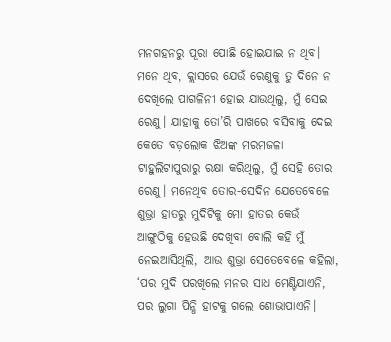ମନଗହନରୁ ପୂରା ପୋଛି ହୋଇଯାଇ ନ ଥିବ। ମନେ ଥିବ, କ୍ଲାସରେ ଯେଉଁ ରେଣୁକୁ ତୁ ଦିନେ ନ ଦେଖିଲେ ପାଗଳିନୀ ହୋଇ ଯାଉଥିଲୁ, ମୁଁ ସେଇ ରେଣୁ। ଯାହାକୁ ତୋ’ରି ପାଖରେ ବସିବାକୁ ଦେଇ କେତେ ବଡ଼ଲୋକ ଝିଅଙ୍କ ମରମଜଳା ଟାହୁଲିଟାପୁରାରୁ ରକ୍ଷା କରିଥିଲୁ, ମୁଁ ସେହି ତୋର ରେଣୁ। ମନେଥିବ ତୋର-ସେଦିନ ଯେତେବେଳେ ଶୁଭ୍ରା ହାତରୁ ମୁଦିଟିକୁ ମୋ ହାତର କେଉଁ ଆଙ୍ଗୁଠିକୁ ହେଉଛି ଦେଖିବା ବୋଲି କହି ମୁଁ ନେଇଆସିଥିଲି, ଆଉ ଶୁଭ୍ରା ସେତେବେଳେ କହିଲା, ‘ପର ମୁଦି ପରଖିଲେ ମନର ସାଧ ମେଣ୍ଟିଯାଏନି, ପର ଲୁଗା ପିନ୍ଧି ହାଟକୁ ଗଲେ ଶୋଭାପାଏନି।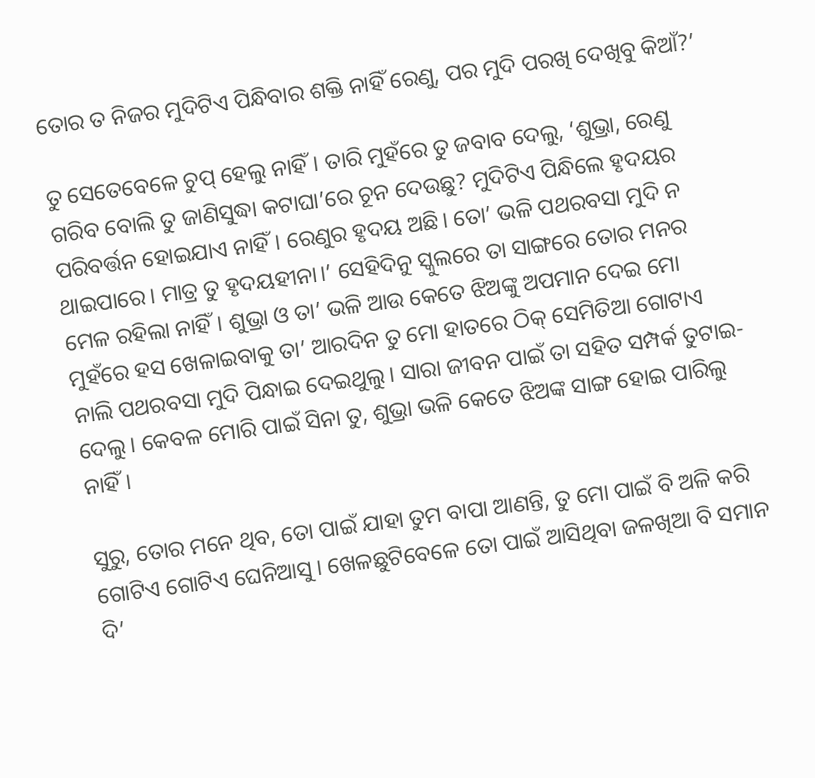ତୋର ତ ନିଜର ମୁଦିଟିଏ ପିନ୍ଧିବାର ଶକ୍ତି ନାହିଁ ରେଣୁ, ପର ମୁଦି ପରଖି ଦେଖିବୁ କିଆଁ?’

ତୁ ସେତେବେଳେ ଚୁପ୍ ହେଲୁ ନାହିଁ। ତାରି ମୁହଁରେ ତୁ ଜବାବ ଦେଲୁ, ‘ଶୁଭ୍ରା, ରେଣୁ ଗରିବ ବୋଲି ତୁ ଜାଣିସୁଦ୍ଧା କଟାଘା’ରେ ଚୂନ ଦେଉଛୁ? ମୁଦିଟିଏ ପିନ୍ଧିଲେ ହୃଦୟର ପରିବର୍ତ୍ତନ ହୋଇଯାଏ ନାହିଁ। ରେଣୁର ହୃଦୟ ଅଛି। ତୋ’ ଭଳି ପଥରବସା ମୁଦି ନ ଥାଇପାରେ। ମାତ୍ର ତୁ ହୃଦୟହୀନା।’ ସେହିଦିନୁ ସ୍କୁଲରେ ତା ସାଙ୍ଗରେ ତୋର ମନର ମେଳ ରହିଲା ନାହିଁ। ଶୁଭ୍ରା ଓ ତା’ ଭଳି ଆଉ କେତେ ଝିଅଙ୍କୁ ଅପମାନ ଦେଇ ମୋ ମୁହଁରେ ହସ ଖେଳାଇବାକୁ ତା’ ଆରଦିନ ତୁ ମୋ ହାତରେ ଠିକ୍ ସେମିତିଆ ଗୋଟାଏ ନାଲି ପଥରବସା ମୁଦି ପିନ୍ଧାଇ ଦେଇଥୁଲୁ। ସାରା ଜୀବନ ପାଇଁ ତା ସହିତ ସମ୍ପର୍କ ତୁଟାଇ-ଦେଲୁ। କେବଳ ମୋରି ପାଇଁ ସିନା ତୁ, ଶୁଭ୍ରା ଭଳି କେତେ ଝିଅଙ୍କ ସାଙ୍ଗ ହୋଇ ପାରିଲୁ ନାହିଁ।

ସୁରୁ, ତୋର ମନେ ଥିବ, ତୋ ପାଇଁ ଯାହା ତୁମ ବାପା ଆଣନ୍ତି, ତୁ ମୋ ପାଇଁ ବି ଅଳି କରି ଗୋଟିଏ ଗୋଟିଏ ଘେନିଆସୁ। ଖେଳଛୁଟିବେଳେ ତୋ ପାଇଁ ଆସିଥିବା ଜଳଖିଆ ବି ସମାନ ଦି’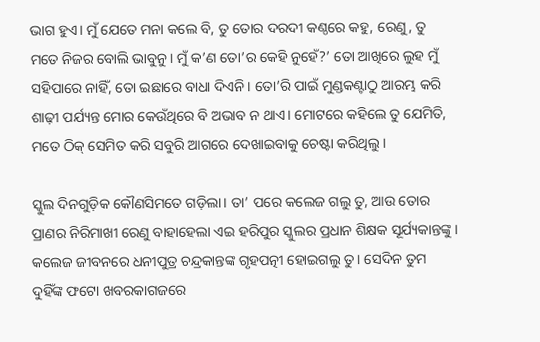ଭାଗ ହୁଏ। ମୁଁ ଯେତେ ମନା କଲେ ବି, ତୁ ତୋର ଦରଦୀ କଣ୍ଠରେ କହୁ, ରେଣୁ, ତୁ ମତେ ନିଜର ବୋଲି ଭାବୁନୁ। ମୁଁ କ’ଣ ତୋ’ର କେହି ନୁହେଁ?’ ତୋ ଆଖିରେ ଲୁହ ମୁଁ ସହିପାରେ ନାହିଁ, ତୋ ଇଛାରେ ବାଧା ଦିଏନି। ତୋ’ରି ପାଇଁ ମୁଣ୍ଡକଣ୍ଟାଠୁ ଆରମ୍ଭ କରି ଶାଢ଼ୀ ପର୍ଯ୍ୟନ୍ତ ମୋର କେଉଁଥିରେ ବି ଅଭାବ ନ ଥାଏ। ମୋଟରେ କହିଲେ ତୁ ଯେମିତି, ମତେ ଠିକ୍‌ ସେମିତ କରି ସବୁରି ଆଗରେ ଦେଖାଇବାକୁ ଚେଷ୍ଟା କରିଥିଲୁ।

ସ୍କୁଲ ଦିନଗୁଡ଼ିକ କୌଣସିମତେ ଗଡ଼ିଲା। ତା’ ପରେ କଲେଜ ଗଲୁ ତୁ, ଆଉ ତୋର ପ୍ରାଣର ନିରିମାଖୀ ରେଣୁ ବାହାହେଲା ଏଇ ହରିପୁର ସ୍କୁଲର ପ୍ରଧାନ ଶିକ୍ଷକ ସୂର୍ଯ୍ୟକାନ୍ତଙ୍କୁ। କଲେଜ ଜୀବନରେ ଧନୀପୁତ୍ର ଚନ୍ଦ୍ରକାନ୍ତଙ୍କ ଗୃହପତ୍ନୀ ହୋଇଗଲୁ ତୁ। ସେଦିନ ତୁମ ଦୁହିଁଙ୍କ ଫଟୋ ଖବରକାଗଜରେ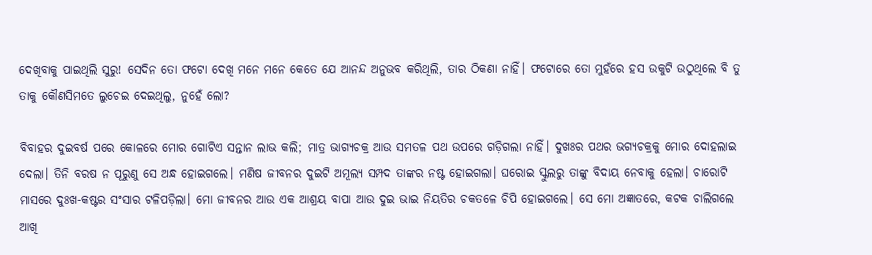ଦେଖିବାକୁ ପାଇଥିଲି ସୁରୁ! ସେଦିନ ତୋ ଫଟୋ ଦେଖି ମନେ ମନେ କେତେ ଯେ ଆନନ୍ଦ ଅନୁଭବ କରିଥିଲି, ତାର ଠିକଣା ନାହିଁ। ଫଟୋରେ ତୋ ମୁହଁରେ ହସ ଉକୁଟି ଉଠୁଥିଲେ ବି ତୁ ତାକୁ କୌଣସିମତେ ଲୁଚେଇ ଦେଇଥିଲୁ, ନୁହେଁ ଲୋ?

ବିବାହର ଦୁଇବର୍ଷ ପରେ କୋଳରେ ମୋର ଗୋଟିଏ ସନ୍ତାନ ଲାଭ କଲି; ମାତ୍ର ଭାଗ୍ୟଚକ୍ର ଆଉ ସମତଳ ପଥ ଉପରେ ଗଡ଼ିଗଲା ନାହିଁ। ଦୁଖଃର ପଥର ଭଗ୍ୟଚକ୍ରକୁ ମୋର ଦୋହଲାଇ ଦେଲା। ତିନି ବରଷ ନ ପୂରୁଣୁ ସେ ଅନ୍ଧ ହୋଇଗଲେ। ମଣିଷ ଜୀବନର ଦୁଇଟି ଅମୂଲ୍ୟ ସମ୍ପଦ ତାଙ୍କର ନଷ୍ଟ ହୋଇଗଲା। ଘରୋଇ ସ୍କୁଲରୁ ତାଙ୍କୁ ବିଦାୟ ନେବାକୁ ହେଲା। ଚାରୋଟି ମାସରେ ଦୁଃଖ-କଷ୍ଟର ସଂସାର ଟଳିପଡ଼ିଲା। ମୋ ଜୀବନର ଆଉ ଏକ ଆଶ୍ରୟ ବାପା ଆଉ ଦୁଇ ଭାଇ ନିୟତିର ଚକତଳେ ଚିପି ହୋଇଗଲେ। ସେ ମୋ ଅଜ୍ଞାତରେ, କଟକ ଚାଲିଗଲେ ଆଖି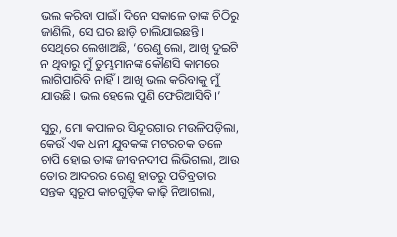ଭଲ କରିବା ପାଇଁ। ଦିନେ ସକାଳେ ତାଙ୍କ ଚିଠିରୁ ଜାଣିଲି, ସେ ଘର ଛାଡ଼ି ଚାଲିଯାଇଛନ୍ତି। ସେଥିରେ ଲେଖାଅଛି, ‘ରେଣୁ ଲୋ, ଆଖି ଦୁଇଟି ନ ଥିବାରୁ ମୁଁ ତୁମ୍ଭମାନଙ୍କ କୌଣସି କାମରେ ଲାଗିପାରିବି ନାହିଁ। ଆଖି ଭଲ କରିବାକୁ ମୁଁ ଯାଉଛି। ଭଲ ହେଲେ ପୁଣି ଫେରିଆସିବି।’

ସୁରୁ, ମୋ କପାଳର ସିନ୍ଦୂରଗାର ମଉଳିପଡ଼ିଲା, କେଉଁ ଏକ ଧନୀ ଯୁବକଙ୍କ ମଟରଚକ ତଳେ ଚାପି ହୋଇ ତାଙ୍କ ଜୀବନଦୀପ ଲିଭିଗଲା, ଆଉ ତୋର ଆଦରର ରେଣୁ ହାତରୁ ପତିବ୍ରତାର ସନ୍ତକ ସ୍ବରୂପ କାଚଗୁଡ଼ିକ କାଢ଼ି ନିଆଗଲା,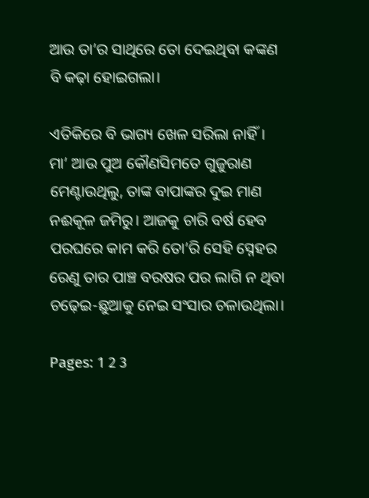ଆଉ ତା’ର ସାଥିରେ ତୋ ଦେଇଥିବା କଙ୍କଣ ବି କଢ଼ା ହୋଇଗଲା।

ଏତିକିରେ ବି ଭାଗ୍ୟ ଖେଳ ସରିଲା ନାହିଁ। ମା’ ଆଉ ପୁଅ କୌଣସିମତେ ଗୁଜୁରାଣ ମେଣ୍ଟାଉଥିଲୁ, ତାଙ୍କ ବାପାଙ୍କର ଦୁଇ ମାଣ ନଈକୂଳ ଜମିରୁ। ଆଜକୁ ଚାରି ବର୍ଷ ହେବ ପରଘରେ କାମ କରି ତୋ’ରି ସେହି ସ୍ନେହର ରେଣୁ ତାର ପାଞ୍ଚ ବରଷର ପର ଲାଗି ନ ଥିବା ଚଢ଼େଇ-ଛୁଆକୁ ନେଇ ସଂସାର ଚଳାଉଥିଲା।

Pages: 1 2 3